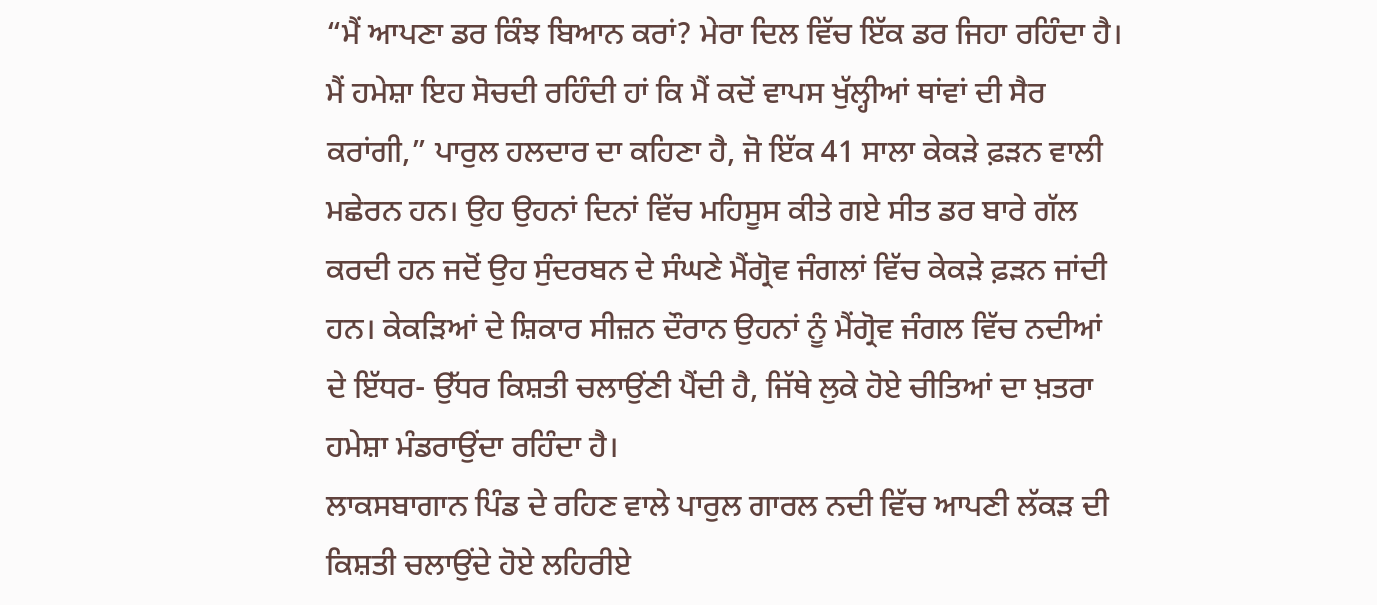“ਮੈਂ ਆਪਣਾ ਡਰ ਕਿੰਝ ਬਿਆਨ ਕਰਾਂ? ਮੇਰਾ ਦਿਲ ਵਿੱਚ ਇੱਕ ਡਰ ਜਿਹਾ ਰਹਿੰਦਾ ਹੈ। ਮੈਂ ਹਮੇਸ਼ਾ ਇਹ ਸੋਚਦੀ ਰਹਿੰਦੀ ਹਾਂ ਕਿ ਮੈਂ ਕਦੋਂ ਵਾਪਸ ਖੁੱਲ੍ਹੀਆਂ ਥਾਂਵਾਂ ਦੀ ਸੈਰ ਕਰਾਂਗੀ,” ਪਾਰੁਲ ਹਲਦਾਰ ਦਾ ਕਹਿਣਾ ਹੈ, ਜੋ ਇੱਕ 41 ਸਾਲਾ ਕੇਕੜੇ ਫ਼ੜਨ ਵਾਲੀ ਮਛੇਰਨ ਹਨ। ਉਹ ਉਹਨਾਂ ਦਿਨਾਂ ਵਿੱਚ ਮਹਿਸੂਸ ਕੀਤੇ ਗਏ ਸੀਤ ਡਰ ਬਾਰੇ ਗੱਲ ਕਰਦੀ ਹਨ ਜਦੋਂ ਉਹ ਸੁੰਦਰਬਨ ਦੇ ਸੰਘਣੇ ਮੈਂਗ੍ਰੋਵ ਜੰਗਲਾਂ ਵਿੱਚ ਕੇਕੜੇ ਫ਼ੜਨ ਜਾਂਦੀ ਹਨ। ਕੇਕੜਿਆਂ ਦੇ ਸ਼ਿਕਾਰ ਸੀਜ਼ਨ ਦੌਰਾਨ ਉਹਨਾਂ ਨੂੰ ਮੈਂਗ੍ਰੋਵ ਜੰਗਲ ਵਿੱਚ ਨਦੀਆਂ ਦੇ ਇੱਧਰ- ਉੱਧਰ ਕਿਸ਼ਤੀ ਚਲਾਉਂਣੀ ਪੈਂਦੀ ਹੈ, ਜਿੱਥੇ ਲੁਕੇ ਹੋਏ ਚੀਤਿਆਂ ਦਾ ਖ਼ਤਰਾ ਹਮੇਸ਼ਾ ਮੰਡਰਾਉਂਦਾ ਰਹਿੰਦਾ ਹੈ।
ਲਾਕਸਬਾਗਾਨ ਪਿੰਡ ਦੇ ਰਹਿਣ ਵਾਲੇ ਪਾਰੁਲ ਗਾਰਲ ਨਦੀ ਵਿੱਚ ਆਪਣੀ ਲੱਕੜ ਦੀ ਕਿਸ਼ਤੀ ਚਲਾਉਂਦੇ ਹੋਏ ਲਹਿਰੀਏ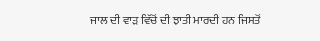ਜਾਲ ਦੀ ਵਾੜ ਵਿੱਚੋਂ ਦੀ ਝਾਤੀ ਮਾਰਦੀ ਹਨ ਜਿਸਤੋਂ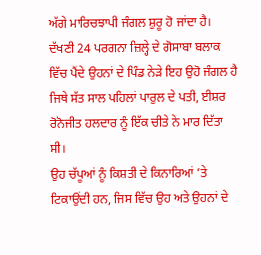ਅੱਗੇ ਮਾਰਿਚਝਾਪੀ ਜੰਗਲ ਸ਼ੁਰੂ ਹੋ ਜਾਂਦਾ ਹੈ। ਦੱਖਣੀ 24 ਪਰਗਨਾ ਜ਼ਿਲ੍ਹੇ ਦੇ ਗੋਸਾਬਾ ਬਲਾਕ ਵਿੱਚ ਪੈਂਦੇ ਉਹਨਾਂ ਦੇ ਪਿੰਡ ਨੇੜੇ ਇਹ ਉਹੋ ਜੰਗਲ ਹੈ ਜਿਥੇ ਸੱਤ ਸਾਲ ਪਹਿਲਾਂ ਪਾਰੁਲ ਦੇ ਪਤੀ, ਈਸ਼ਰ ਰੋਨੋਜੀਤ ਹਲਦਾਰ ਨੂੰ ਇੱਕ ਚੀਤੇ ਨੇ ਮਾਰ ਦਿੱਤਾ ਸੀ।
ਉਹ ਚੱਪੂਆਂ ਨੂੰ ਕਿਸ਼ਤੀ ਦੇ ਕਿਨਾਰਿਆਂ ’ਤੇ ਟਿਕਾਉਂਦੀ ਹਨ, ਜਿਸ ਵਿੱਚ ਉਹ ਅਤੇ ਉਹਨਾਂ ਦੇ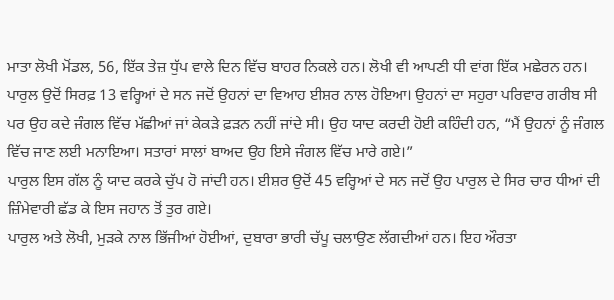ਮਾਤਾ ਲੋਖੀ ਮੋਂਡਲ, 56, ਇੱਕ ਤੇਜ਼ ਧੁੱਪ ਵਾਲੇ ਦਿਨ ਵਿੱਚ ਬਾਹਰ ਨਿਕਲੇ ਹਨ। ਲੋਖੀ ਵੀ ਆਪਣੀ ਧੀ ਵਾਂਗ ਇੱਕ ਮਛੇਰਨ ਹਨ।
ਪਾਰੁਲ ਉਦੋਂ ਸਿਰਫ਼ 13 ਵਰ੍ਹਿਆਂ ਦੇ ਸਨ ਜਦੋਂ ਉਹਨਾਂ ਦਾ ਵਿਆਹ ਈਸ਼ਰ ਨਾਲ ਹੋਇਆ। ਉਹਨਾਂ ਦਾ ਸਹੁਰਾ ਪਰਿਵਾਰ ਗਰੀਬ ਸੀ ਪਰ ਉਹ ਕਦੇ ਜੰਗਲ ਵਿੱਚ ਮੱਛੀਆਂ ਜਾਂ ਕੇਕੜੇ ਫ਼ੜਨ ਨਹੀਂ ਜਾਂਦੇ ਸੀ। ਉਹ ਯਾਦ ਕਰਦੀ ਹੋਈ ਕਹਿੰਦੀ ਹਨ, “ਮੈਂ ਉਹਨਾਂ ਨੂੰ ਜੰਗਲ ਵਿੱਚ ਜਾਣ ਲਈ ਮਨਾਇਆ। ਸਤਾਰਾਂ ਸਾਲਾਂ ਬਾਅਦ ਉਹ ਇਸੇ ਜੰਗਲ ਵਿੱਚ ਮਾਰੇ ਗਏ।”
ਪਾਰੁਲ ਇਸ ਗੱਲ ਨੂੰ ਯਾਦ ਕਰਕੇ ਚੁੱਪ ਹੋ ਜਾਂਦੀ ਹਨ। ਈਸ਼ਰ ਉਦੋਂ 45 ਵਰ੍ਹਿਆਂ ਦੇ ਸਨ ਜਦੋਂ ਉਹ ਪਾਰੁਲ ਦੇ ਸਿਰ ਚਾਰ ਧੀਆਂ ਦੀ ਜ਼ਿੰਮੇਵਾਰੀ ਛੱਡ ਕੇ ਇਸ ਜਹਾਨ ਤੋਂ ਤੁਰ ਗਏ।
ਪਾਰੁਲ ਅਤੇ ਲੋਖੀ, ਮੁੜਕੇ ਨਾਲ ਭਿੱਜੀਆਂ ਹੋਈਆਂ, ਦੁਬਾਰਾ ਭਾਰੀ ਚੱਪੂ ਚਲਾਉਣ ਲੱਗਦੀਆਂ ਹਨ। ਇਹ ਔਰਤਾ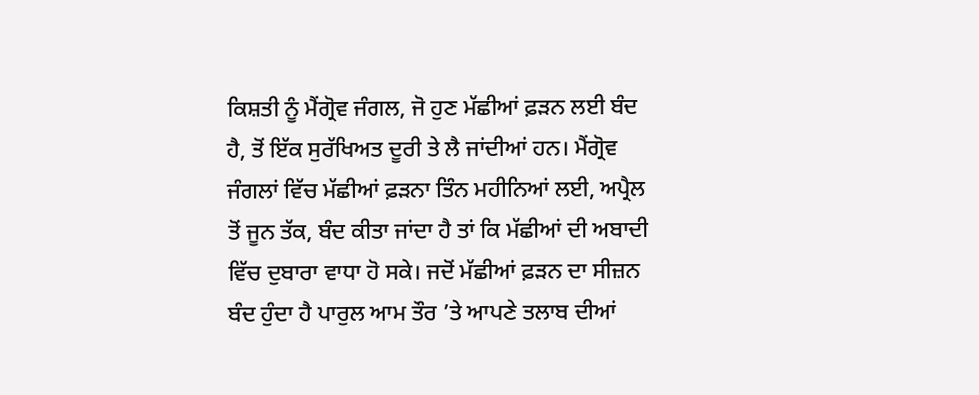ਕਿਸ਼ਤੀ ਨੂੰ ਮੈਂਗ੍ਰੋਵ ਜੰਗਲ, ਜੋ ਹੁਣ ਮੱਛੀਆਂ ਫ਼ੜਨ ਲਈ ਬੰਦ ਹੈ, ਤੋਂ ਇੱਕ ਸੁਰੱਖਿਅਤ ਦੂਰੀ ਤੇ ਲੈ ਜਾਂਦੀਆਂ ਹਨ। ਮੈਂਗ੍ਰੋਵ ਜੰਗਲਾਂ ਵਿੱਚ ਮੱਛੀਆਂ ਫ਼ੜਨਾ ਤਿੰਨ ਮਹੀਨਿਆਂ ਲਈ, ਅਪ੍ਰੈਲ ਤੋਂ ਜੂਨ ਤੱਕ, ਬੰਦ ਕੀਤਾ ਜਾਂਦਾ ਹੈ ਤਾਂ ਕਿ ਮੱਛੀਆਂ ਦੀ ਅਬਾਦੀ ਵਿੱਚ ਦੁਬਾਰਾ ਵਾਧਾ ਹੋ ਸਕੇ। ਜਦੋਂ ਮੱਛੀਆਂ ਫ਼ੜਨ ਦਾ ਸੀਜ਼ਨ ਬੰਦ ਹੁੰਦਾ ਹੈ ਪਾਰੁਲ ਆਮ ਤੌਰ ’ਤੇ ਆਪਣੇ ਤਲਾਬ ਦੀਆਂ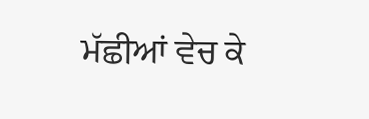ਮੱਛੀਆਂ ਵੇਚ ਕੇ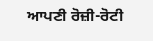ਆਪਣੀ ਰੋਜ਼ੀ-ਰੋਟੀ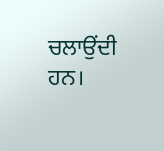ਚਲਾਉਂਦੀ ਹਨ।